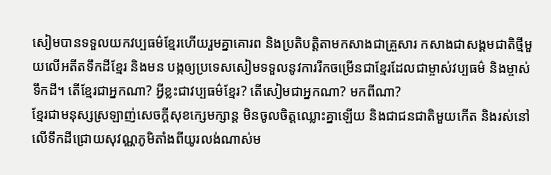សៀមបានទទួលយកវប្បធម៌ខ្មែរហើយរួមគ្នាគោរព និងប្រតិបត្តិតាមកសាងជាគ្រួសារ កសាងជាសង្គមជាតិថ្មីមួយលើអតីតទឹកដីខ្មែរ និងមន បង្កឲ្យប្រទេសសៀមទទួលនូវការរីកចម្រើនជាខ្មែរដែលជាម្ចាស់វប្បធម៌ និងម្ចាស់ទឹកដី។ តើខ្មែរជាអ្នកណា? អ្វីខ្លះជាវប្បធម៌ខ្មែរ? តើសៀមជាអ្នកណា? មកពីណា?
ខ្មែរជាមនុស្សស្រឡាញ់សេចក្ដីសុខក្សេមក្សាន្ត មិនចូលចិត្តឈ្លោះគ្នាឡើយ និងជាជនជាតិមួយកើត និងរស់នៅលើទឹកដីជ្រោយសុវណ្ណភូមិតាំងពីយូរលង់ណាស់ម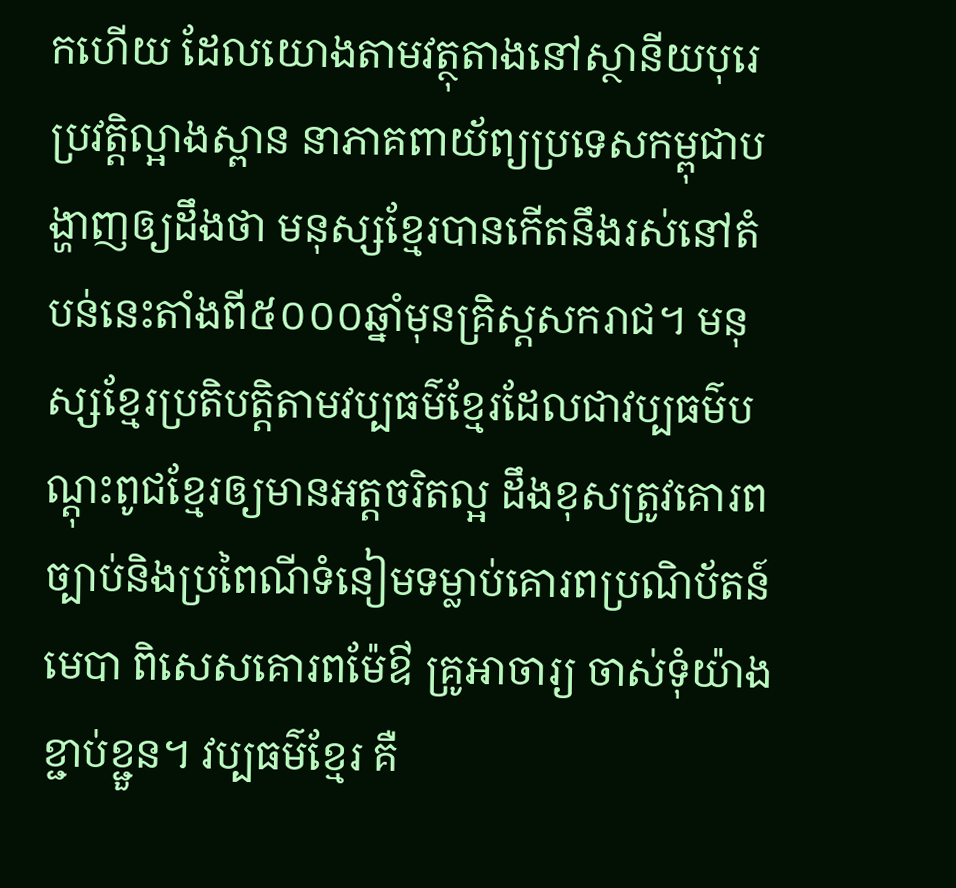កហើយ ដែលយោងតាមវត្ថុតាងនៅស្ថានីយបុរេប្រវត្តិល្អាងស្ពាន នាភាគពាយ័ព្យប្រទេសកម្ពុជាបង្ហាញឲ្យដឹងថា មនុស្សខ្មែរបានកើតនឹងរស់នៅតំបន់នេះតាំងពី៥០០០ឆ្នាំមុនគ្រិស្តសករាជ។ មនុស្សខ្មែរប្រតិបត្តិតាមវប្បធម៌ខ្មែរដែលជាវប្បធម៌បណ្ដុះពូជខ្មែរឲ្យមានអត្តចរិតល្អ ដឹងខុសត្រូវគោរពច្បាប់និងប្រពៃណីទំនៀមទម្លាប់គោរពប្រណិប័តន៍មេបា ពិសេសគោរពម៉ែឳ គ្រូអាចារ្យ ចាស់ទុំយ៉ាងខ្ជាប់ខ្ជួន។ វប្បធម៌ខ្មែរ គឺ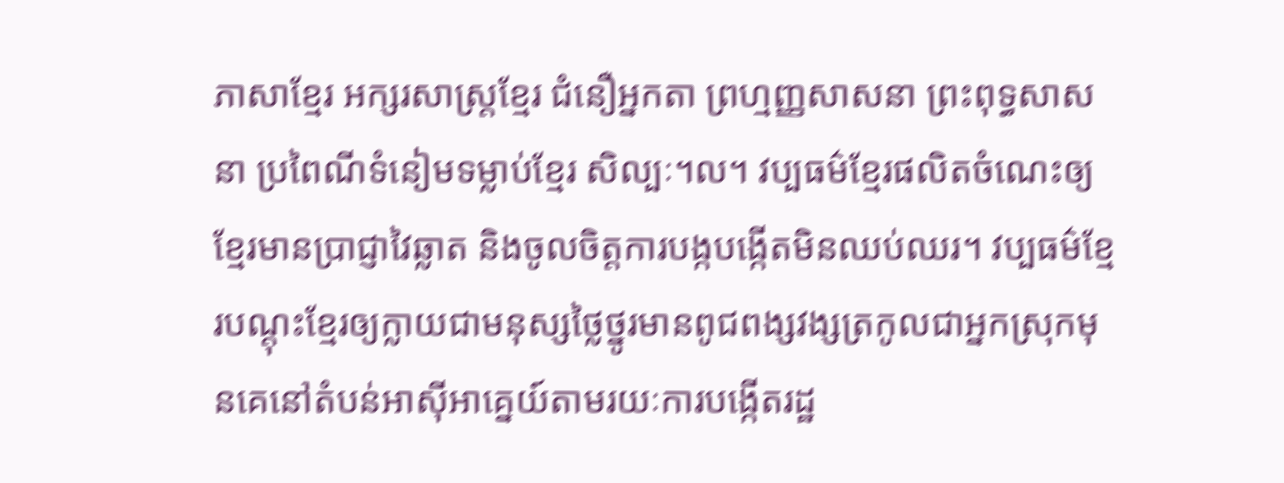ភាសាខ្មែរ អក្សរសាស្ត្រខ្មែរ ជំនឿអ្នកតា ព្រហ្មញ្ញសាសនា ព្រះពុទ្ធសាសនា ប្រពៃណីទំនៀមទម្លាប់ខ្មែរ សិល្បៈ។ល។ វប្បធម៌ខ្មែរផលិតចំណេះឲ្យខ្មែរមានប្រាជ្ញាវៃឆ្លាត និងចូលចិត្តការបង្កបង្កើតមិនឈប់ឈរ។ វប្បធម៌ខ្មែរបណ្ដុះខ្មែរឲ្យក្លាយជាមនុស្សថ្លៃថ្នូរមានពូជពង្សវង្សត្រកូលជាអ្នកស្រុកមុនគេនៅតំបន់អាស៊ីអាគ្នេយ៍តាមរយៈការបង្កើតរដ្ឋ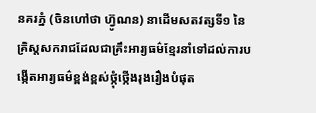នគរភ្នំ (ចិនហៅថា ហ្វ៊ូណន) នាដើមសតវត្សទី១ នៃគ្រិស្តសករាជដែលជាគ្រឹះអារ្យធម៌ខ្មែរនាំទៅដល់ការបង្កើតអារ្យធម៌ខ្ពង់ខ្ពស់ថ្កុំថ្កើងរុងរឿងបំផុត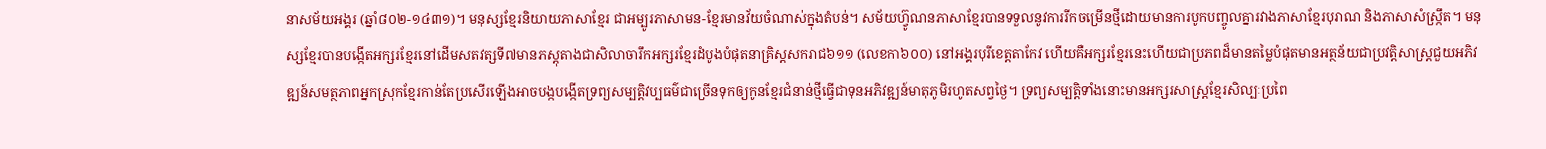នាសម័យអង្គរ (ឆ្នាំ៨០២-១៤៣១)។ មនុស្សខ្មែរនិយាយភាសាខ្មែរ ជាអម្បូរភាសាមន-ខ្មែរមានវ័យចំណាស់ក្នុងតំបន់។ សម័យហ្វ៊ូណនភាសាខ្មែរបានទទួលនូវការរីកចម្រើនថ្មីដោយមានការបូកបញ្ចូលគ្នារវាងភាសាខ្មែរបុរាណ និងភាសាសំស្ក្រឹត។ មនុស្សខ្មែរបានបង្កើតអក្សរខ្មែរនៅដើមសតវត្សទី៧មានភស្តុតាងជាសិលាចារឹកអក្សរខ្មែរដំបូងបំផុតនាគ្រិស្តសករាជ៦១១ (លេខកា៦០០) នៅអង្គរបុរីខេត្តតាកែវ ហើយគឺអក្សរខ្មែរនេះហើយជាប្រភពដ៏មានតម្លៃបំផុតមានអត្ថន័យជាប្រវត្តិសាស្ត្រជួយអភិវឌ្ឍន៍សមត្ថភាពអ្នកស្រុកខ្មែរកាន់តែប្រសើរឡើងអាចបង្កបង្កើតទ្រព្យសម្បត្តិវប្បធម៌ជាច្រើនទុកឲ្យកូនខ្មែរជំនាន់ថ្មីធ្វើជាទុនអភិវឌ្ឍន៍មាតុភូមិរហូតសព្វថ្ងៃ។ ទ្រព្យសម្បត្តិទាំងនោះមានអក្សរសាស្ត្រខ្មែរសិល្បៈប្រពៃ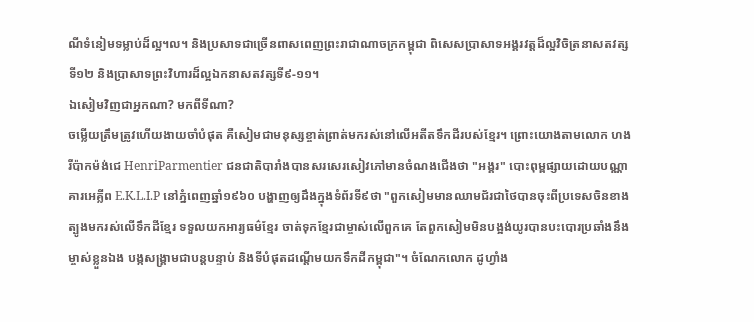ណីទំនៀមទម្លាប់ដ៏ល្អ។ល។ និងប្រសាទជាច្រើនពាសពេញព្រះរាជាណាចក្រកម្ពុជា ពិសេសប្រាសាទអង្គរវត្តដ៏ល្អវិចិត្រនាសតវត្សទី១២ និងប្រាសាទព្រះវិហារដ៏ល្អឯកនាសតវត្សទី៩-១១។
ឯសៀមវិញជាអ្នកណា? មកពីទីណា?
ចម្លើយត្រឹមត្រូវហើយងាយចាំបំផុត គឺសៀមជាមនុស្សខ្ចាត់ព្រាត់មករស់នៅលើអតីតទឹកដីរបស់ខ្មែរ។ ព្រោះយោងតាមលោក ហងរីប៉ាកម៉ង់ជេ HenriParmentier ជនជាតិបារាំងបានសរសេរសៀវភៅមានចំណងជើងថា "អង្គរ" បោះពុម្ពផ្សាយដោយបណ្ណាគារអេគ្លីព E.K.L.I.P នៅភ្នំពេញឆ្នាំ១៩៦០ បង្ហាញឲ្យដឹងក្នុងទំព័រទី៩ថា "ពួកសៀមមានឈាមជ័រជាថៃបានចុះពីប្រទេសចិនខាងត្បូងមករស់លើទឹកដីខ្មែរ ទទួលយកអារ្យធម៌ខ្មែរ ចាត់ទុកខ្មែរជាម្ចាស់លើពួកគេ តែពួកសៀមមិនបង្អង់យូរបានបះបោរប្រឆាំងនឹងម្ចាស់ខ្លួនឯង បង្កសង្គ្រាមជាបន្តបន្ទាប់ និងទីបំផុតដណ្ដើមយកទឹកដីកម្ពុជា"។ ចំណែកលោក ដូហ្វាំង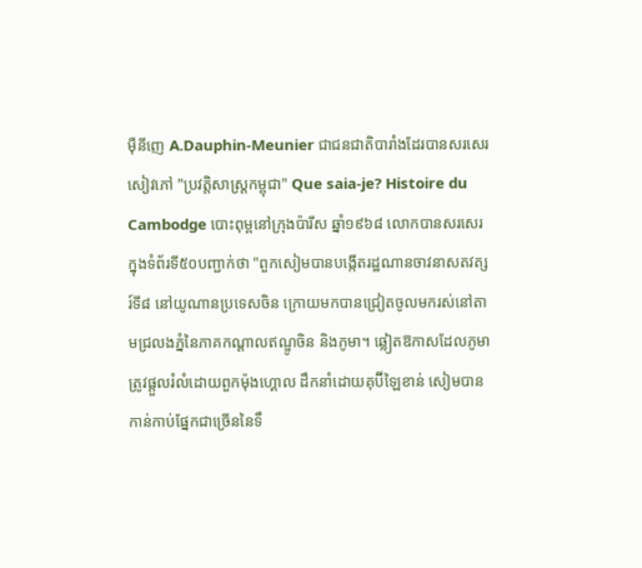ម៉ឺនីញេ A.Dauphin-Meunier ជាជនជាតិបារាំងដែរបានសរសេរសៀវភៅ "ប្រវត្តិសាស្ត្រកម្ពុជា" Que saia-je? Histoire du Cambodge បោះពុម្ពនៅក្រុងប៉ារីស ឆ្នាំ១៩៦៨ លោកបានសរសេរក្នុងទំព័រទី៥០បញ្ជាក់ថា "ពួកសៀមបានបង្កើតរដ្ឋណានចាវនាសតវត្សរ៍ទី៨ នៅយូណានប្រទេសចិន ក្រោយមកបានជ្រៀតចូលមករស់នៅតាមជ្រលងភ្នំនៃភាគកណ្ដាលឥណ្ឌូចិន និងភូមា។ ឆ្លៀតឱកាសដែលភូមាត្រូវផ្ដួលរំលំដោយពួកម៉ុងហ្គោល ដឹកនាំដោយគុប៊ីឡៃខាន់ សៀមបានកាន់កាប់ផ្នែកជាច្រើននៃទឹ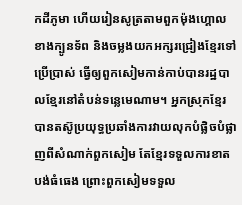កដីភូមា ហើយរៀនសូត្រតាមពួកម៉ុងហ្គោលខាងក្បូនទ័ព និងចម្លងយកអក្សរជ្រៀងខ្មែរទៅប្រើប្រាស់ ធ្វើឲ្យពួកសៀមកាន់កាប់បានរដ្ឋបាលខ្មែរនៅតំបន់ទន្លេមេណាម។ អ្នកស្រុកខ្មែរបានតស៊ូប្រយុទ្ធប្រឆាំងការវាយលុកបំផ្លិចបំផ្លាញពីសំណាក់ពួកសៀម តែខ្មែរទទួលការខាតបង់ធំធេង ព្រោះពួកសៀមទទួល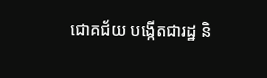ជោគជ័យ បង្កើតជារដ្ឋ និ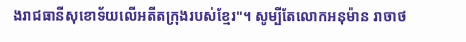ងរាជធានីសុខោទ័យលើអតីតក្រុងរបស់ខ្មែរ"។ សូម្បីតែលោកអនុម៉ាន រាចាថ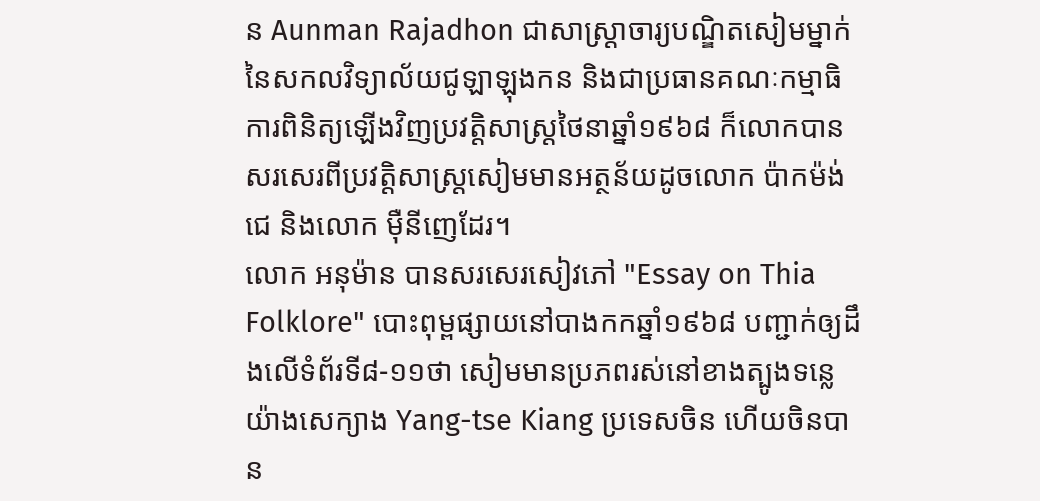ន Aunman Rajadhon ជាសាស្ត្រាចារ្យបណ្ឌិតសៀមម្នាក់នៃសកលវិទ្យាល័យជូឡាឡុងកន និងជាប្រធានគណៈកម្មាធិការពិនិត្យឡើងវិញប្រវត្តិសាស្ត្រថៃនាឆ្នាំ១៩៦៨ ក៏លោកបានសរសេរពីប្រវត្តិសាស្ត្រសៀមមានអត្ថន័យដូចលោក ប៉ាកម៉ង់ជេ និងលោក ម៉ឺនីញេដែរ។
លោក អនុម៉ាន បានសរសេរសៀវភៅ "Essay on Thia Folklore" បោះពុម្ពផ្សាយនៅបាងកកឆ្នាំ១៩៦៨ បញ្ជាក់ឲ្យដឹងលើទំព័រទី៨-១១ថា សៀមមានប្រភពរស់នៅខាងត្បូងទន្លេយ៉ាងសេក្យាង Yang-tse Kiang ប្រទេសចិន ហើយចិនបាន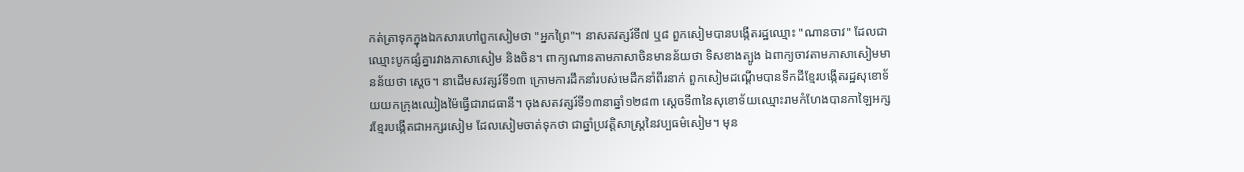កត់ត្រាទុកក្នុងឯកសារហៅពួកសៀមថា "អ្នកព្រៃ"។ នាសតវត្សរ៍ទី៧ ឬ៨ ពួកសៀមបានបង្កើតរដ្ឋឈ្មោះ "ណានចាវ" ដែលជាឈ្មោះបូកផ្សំគ្នារវាងភាសាសៀម និងចិន។ ពាក្យណានតាមភាសាចិនមានន័យថា ទិសខាងត្បូង ឯពាក្យចាវតាមភាសាសៀមមានន័យថា ស្ដេច។ នាដើមសវត្សរ៍ទី១៣ ក្រោមការដឹកនាំរបស់មេដឹកនាំពីរនាក់ ពួកសៀមដណ្ដើមបានទឹកដីខ្មែរបង្កើតរដ្ឋសុខោទ័យយកក្រុងឈៀងម៉ៃធ្វើជារាជធានី។ ចុងសតវត្សរ៍ទី១៣នាឆ្នាំ១២៨៣ ស្ដេចទី៣នៃសុខោទ័យឈ្មោះរាមកំហែងបានកាឡៃអក្សរខ្មែរបង្កើតជាអក្សរសៀម ដែលសៀមចាត់ទុកថា ជាឆ្នាំប្រវត្តិសាស្ត្រនៃវប្បធម៌សៀម។ មុន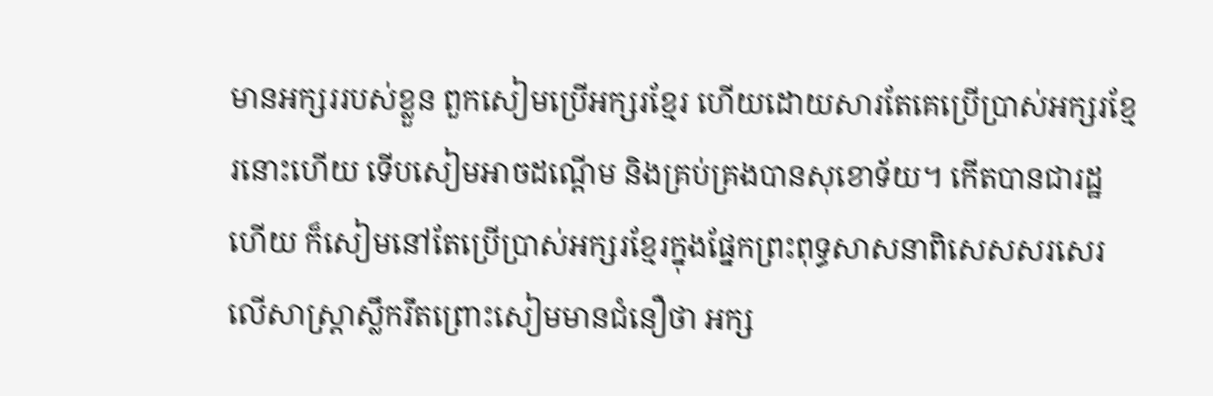មានអក្សររបស់ខ្លួន ពួកសៀមប្រើអក្សរខ្មែរ ហើយដោយសារតែគេប្រើប្រាស់អក្សរខ្មែរនោះហើយ ទើបសៀមអាចដណ្ដើម និងគ្រប់គ្រងបានសុខោទ័យ។ កើតបានជារដ្ឋហើយ ក៏សៀមនៅតែប្រើប្រាស់អក្សរខ្មែរក្នុងផ្នែកព្រះពុទ្ធសាសនាពិសេសសរសេរលើសាស្ត្រាស្លឹករឹតព្រោះសៀមមានជំនឿថា អក្ស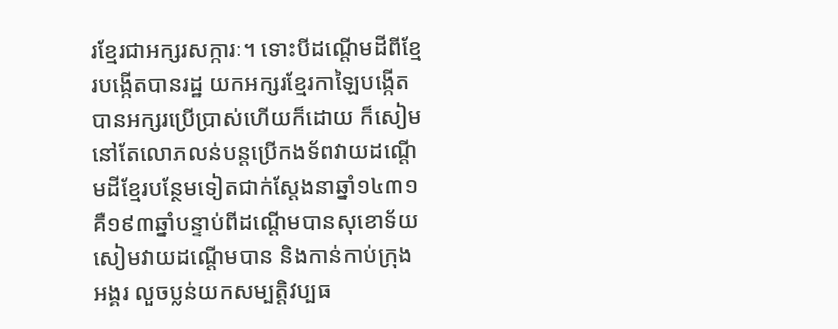រខ្មែរជាអក្សរសក្ការៈ។ ទោះបីដណ្ដើមដីពីខ្មែរបង្កើតបានរដ្ឋ យកអក្សរខ្មែរកាឡៃបង្កើតបានអក្សរប្រើប្រាស់ហើយក៏ដោយ ក៏សៀមនៅតែលោភលន់បន្តប្រើកងទ័ពវាយដណ្ដើមដីខ្មែរបន្ថែមទៀតជាក់ស្ដែងនាឆ្នាំ១៤៣១ គឺ១៩៣ឆ្នាំបន្ទាប់ពីដណ្ដើមបានសុខោទ័យ សៀមវាយដណ្ដើមបាន និងកាន់កាប់ក្រុងអង្គរ លួចប្លន់យកសម្បត្តិវប្បធ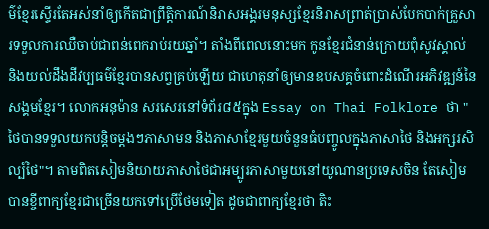ម៌ខ្មែរស្ទើរតែអស់នាំឲ្យកើតជាព្រឹត្តិការណ៍និរាសអង្គរមនុស្សខ្មែរនិរាសព្រាត់ប្រាស់បែកបាក់គ្រួសារទទួលការឈឺចាប់ជាពន់ពេករាប់រយឆ្នាំ។ តាំងពីពេលនោះមក កូនខ្មែរជំនាន់ក្រោយពុំសូវស្គាល់ និងយល់ដឹងដីវប្បធម៌ខ្មែរបានសព្វគ្រប់ឡើយ ជាហេតុនាំឲ្យមានឧបសគ្គចំពោះដំណើរអភិវឌ្ឍន៍នៃសង្គមខ្មែរ។ លោកអនុម៉ាន សរសេរនៅទំព័រ៨៥ក្នុង Essay on Thai Folklore ថា "ថៃបានទទួលយកបន្តិចម្ដងៗភាសាមន និងភាសាខ្មែរមួយចំនួនធំបញ្ចូលក្នុងភាសាថៃ និងអក្សរសិល្ប៍ថៃ"។ តាមពិតសៀមនិយាយភាសាថៃជាអម្បូរភាសាមួយនៅយូណានប្រទេសចិន តែសៀមបានខ្ចីពាក្យខ្មែរជាច្រើនយកទៅប្រើថែមទៀត ដូចជាពាក្យខ្មែរថា តិះ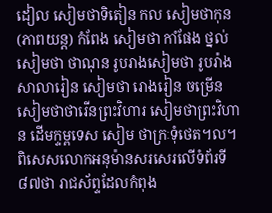ដៀល សៀមថាទិតៀន កល សៀមថាកុន (ភាពយន្ត) កំពែង សៀមថា កាំផែង ថ្នល់សៀមថា ថាណុន រូបរាងសៀមថា រូបរ៉ាង សាលារៀន សៀមថា រោងរៀន ចម្រើន សៀមថាថារើនព្រះវិហារ សៀមថាព្រះវិហាន ដើមក្ទម្ពទេស សៀម ថាក្រៈទុំថេត។ល។ ពិសេសលោកអនុម៉ានសរសេរលើទំព័រទី៨៧ថា រាជស័ព្ទដែលកំពុង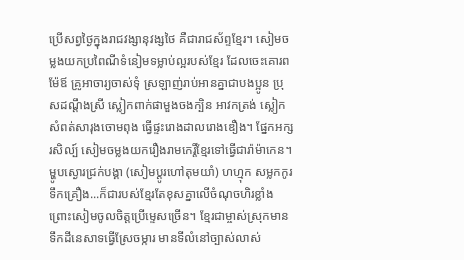ប្រើសព្វថ្ងៃក្នុងរាជវង្សានុវង្សថៃ គឺជារាជស័ព្ទខ្មែរ។ សៀមចម្លងយកប្រពៃណីទំនៀមទម្លាប់ល្អរបស់ខ្មែរ ដែលចេះគោរពម៉ែឪ គ្រូអាចារ្យចាស់ទុំ ស្រឡាញ់រាប់អានគ្នាជាបងប្អូន ប្រុសដណ្ដឹងស្រី ស្លៀកពាក់ផាមួងចងក្បិន អាវកត្រង់ ស្លៀកសំពត់សារុងចោមពុង ធ្វើផ្ទះរោងដាលរោងឌឿង។ ផ្នែកអក្សរសិល្ប៍ សៀមចម្លងយករឿងរាមកេរ្ដិ៍ខ្មែរទៅធ្វើជារ៉ាម៉ាកេន។ ម្ហូបស្ងោរជ្រក់បង្គា (សៀមប្ដូរហៅតុមយាំ) ហហ្មុក សម្លកកូរ ទឹកគ្រឿង...ក៏ជារបស់ខ្មែរតែខុសគ្នាលើចំណុចហិរខ្លាំង ព្រោះសៀមចូលចិត្តប្រើម្ទេសច្រើន។ ខ្មែរជាម្ចាស់ស្រុកមានទឹកដីនេសាទធ្វើស្រែចម្ការ មានទីលំនៅច្បាស់លាស់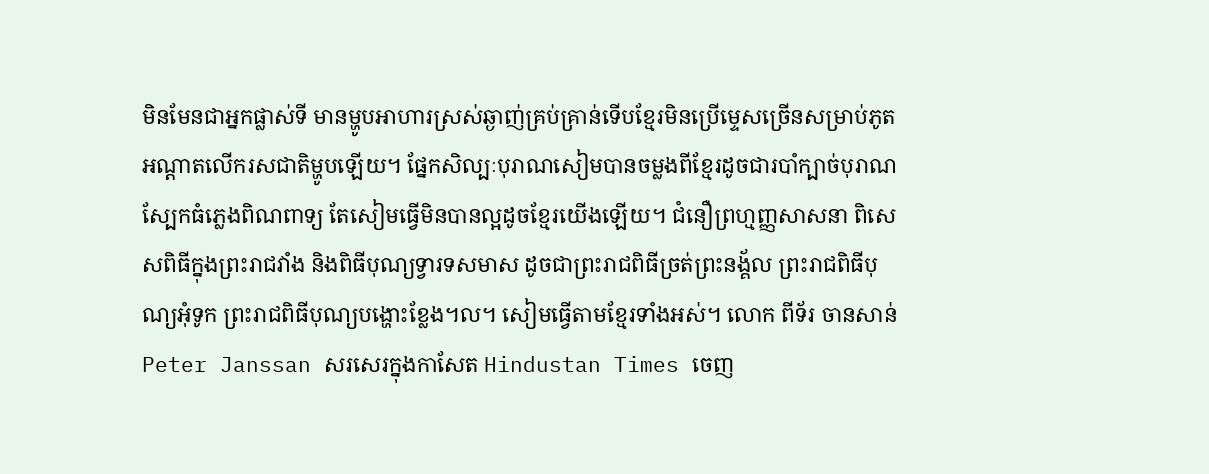មិនមែនជាអ្នកផ្លាស់ទី មានម្ហូបអាហារស្រស់ឆ្ងាញ់គ្រប់គ្រាន់ទើបខ្មែរមិនប្រើម្ទេសច្រើនសម្រាប់ភូតអណ្ដាតលើករសជាតិម្ហូបឡើយ។ ផ្នែកសិល្បៈបុរាណសៀមបានចម្លងពីខ្មែរដូចជារបាំក្បាច់បុរាណ ស្បែកធំភ្លេងពិណពាទ្យ តែសៀមធ្វើមិនបានល្អដូចខ្មែរយើងឡើយ។ ជំនឿព្រហ្មញ្ញសាសនា ពិសេសពិធីក្នុងព្រះរាជវាំង និងពិធីបុណ្យទ្វារទសមាស ដូចជាព្រះរាជពិធីច្រត់ព្រះនង្គ័ល ព្រះរាជពិធីបុណ្យអុំទូក ព្រះរាជពិធីបុណ្យបង្ហោះខ្លែង។ល។ សៀមធ្វើតាមខ្មែរទាំងអស់។ លោក ពីទ័រ ចានសាន់ Peter Janssan សរសេរក្នុងកាសែត Hindustan Times ចេញ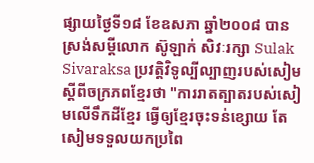ផ្សាយថ្ងៃទី១៨ ខែឧសភា ឆ្នាំ២០០៨ បានស្រង់សម្ដីលោក ស៊ូឡាក់ សិវៈរក្សា Sulak Sivaraksa ប្រវត្តិវិទូល្បីល្បាញរបស់សៀមស្ដីពីចក្រភពខ្មែរថា "ការរាតត្បាតរបស់សៀមលើទឹកដីខ្មែរ ធ្វើឲ្យខ្មែរចុះទន់ខ្សោយ តែសៀមទទួលយកប្រពៃ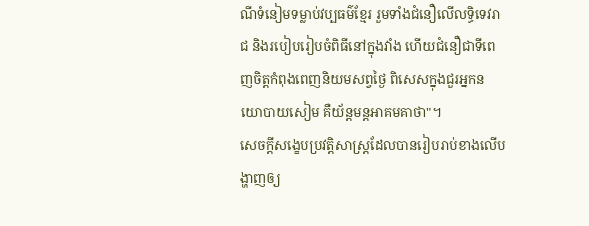ណីទំនៀមទម្លាប់វប្បធម៌ខ្មែរ រួមទាំងជំនឿលើលទ្ធិទេវរាជ និងរបៀបរៀបចំពិធីនៅក្នុងវាំង ហើយជំនឿជាទីពេញចិត្តកំពុងពេញនិយមសព្វថ្ងៃ ពិសេសក្នុងជួរអ្នកនយោបាយសៀម គឺយ័ន្តមន្តអាគមគាថា"។
សេចក្ដីសង្ខេបប្រវត្តិសាស្ត្រដែលបានរៀបរាប់ខាងលើបង្ហាញឲ្យ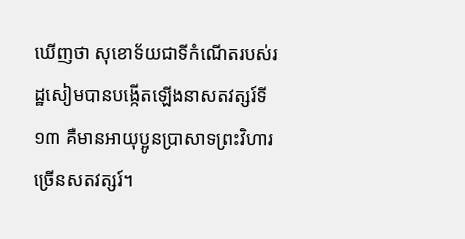ឃើញថា សុខោទ័យជាទីកំណើតរបស់រដ្ឋសៀមបានបង្កើតឡើងនាសតវត្សរ៍ទី១៣ គឺមានអាយុប្អូនប្រាសាទព្រះវិហារច្រើនសតវត្សរ៍។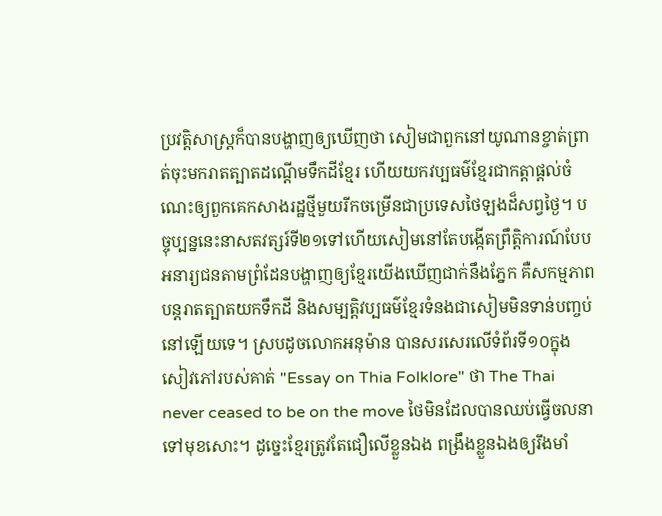ប្រវត្តិសាស្ត្រក៏បានបង្ហាញឲ្យឃើញថា សៀមជាពួកនៅយូណានខ្ចាត់ព្រាត់ចុះមករាតត្បាតដណ្ដើមទឹកដីខ្មែរ ហើយយកវប្បធម៌ខ្មែរជាកត្តាផ្ដល់ចំណេះឲ្យពួកគេកសាងរដ្ឋថ្មីមួយរីកចម្រើនជាប្រទេសថៃឡងដ៏សព្វថ្ងៃ។ បច្ចុប្បន្ននេះនាសតវត្សរ៍ទី២១ទៅហើយសៀមនៅតែបង្កើតព្រឹត្តិការណ៍បែបអនារ្យជនតាមព្រំដែនបង្ហាញឲ្យខ្មែរយើងឃើញជាក់នឹងភ្នែក គឺសកម្មភាពបន្តរាតត្បាតយកទឹកដី និងសម្បត្តិវប្បធម៌ខ្មែរទំនងជាសៀមមិនទាន់បញ្ចប់នៅឡើយទេ។ ស្របដូចលោកអនុម៉ាន បានសរសេរលើទំព័រទី១០ក្នុងសៀវភៅរបស់គាត់ "Essay on Thia Folklore" ថា The Thai never ceased to be on the move ថៃមិនដែលបានឈប់ធ្វើចលនាទៅមុខសោះ។ ដូច្នេះខ្មែរត្រូវតែជឿលើខ្លួនឯង ពង្រឹងខ្លួនឯងឲ្យរឹងមាំ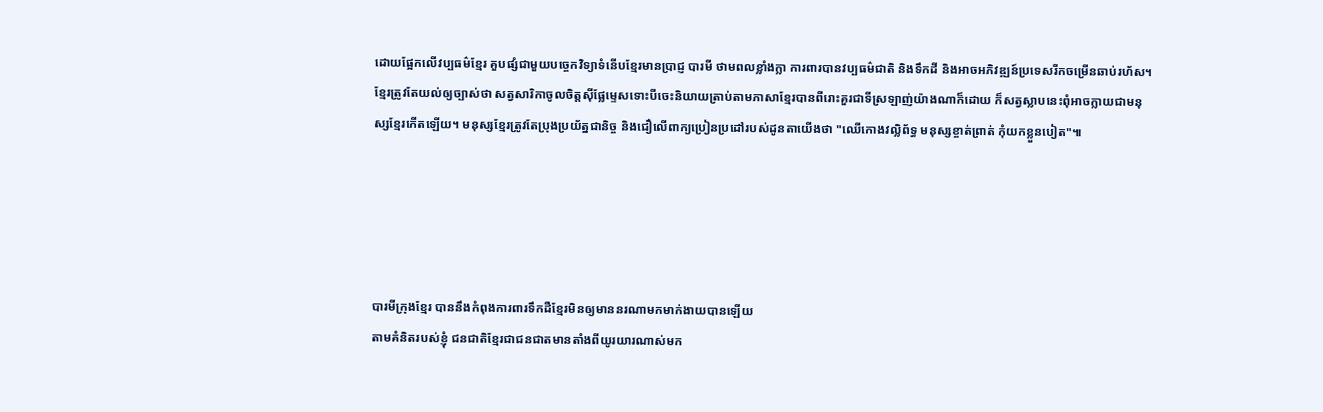ដោយផ្អែកលើវប្បធម៌ខ្មែរ គួបផ្សំជាមួយបច្ចេកវិទ្យាទំនើបខ្មែរមានប្រាជ្ញ បារមី ថាមពលខ្លាំងក្លា ការពារបានវប្បធម៌ជាតិ និងទឹកដី និងអាចអភិវឌ្ឍន៍ប្រទេសរីកចម្រើនឆាប់រហ័ស។ ខ្មែរត្រូវតែយល់ឲ្យច្បាស់ថា សត្វសារិកាចូលចិត្តស៊ីផ្លែម្ទេសទោះបីចេះនិយាយត្រាប់តាមភាសាខ្មែរបានពីរោះគួរជាទីស្រឡាញ់យ៉ាងណាក៏ដោយ ក៏សត្វស្លាបនេះពុំអាចក្លាយជាមនុស្សខ្មែរកើតឡើយ។ មនុស្សខ្មែរត្រូវតែប្រុងប្រយ័ត្នជានិច្ច និងជឿលើពាក្យប្រៀនប្រដៅរបស់ដូនតាយើងថា "ឈើកោងវល្លិព័ទ្ធ មនុស្សខ្ចាត់ព្រាត់ កុំយកខ្លួនបៀត"៕





បារមីក្រុងខ្មែរ បាននឹងកំពុងការពារទឹកដឺខ្មែរមិនឲ្យមាននរណាមកមាក់ងាយបានឡើយ
តាមគំនិតរបស់ខ្ញុំ ជនជាតិខ្មែរជាជនជាតមានតាំងពីយូរយារណាស់មក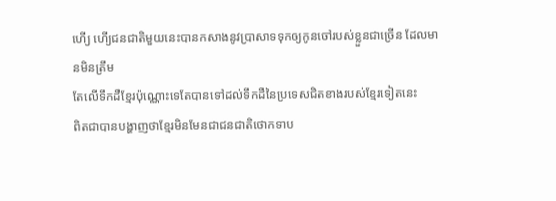ហើ្យ ហើ្យជនជាតិមួយនេះបានកសាងនូវប្រាសាទទុកឲ្យកូនចៅរបស់ខ្លួនជាច្រើន ដែលមានមិនត្រឹម
តែលើទឹកដឺខ្មែរប៉ុណ្ណោះទេតែបានទៅដល់ទឹកដឺនៃប្រទេសជិតខាងរបស់ខ្មែរទៀតនេះ
ពិតជាបានបង្ហាញថាខ្មែរមិនមែនជាជនជាតិថោកទាប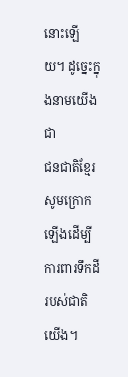នោះឡើយ។ ដូច្នេះក្នុងនាមយើងជា
ជនជាតិខ្មែរសូមក្រោកឡើងដើម្បីការពារទឹកដីរបស់ជាតិយើង។